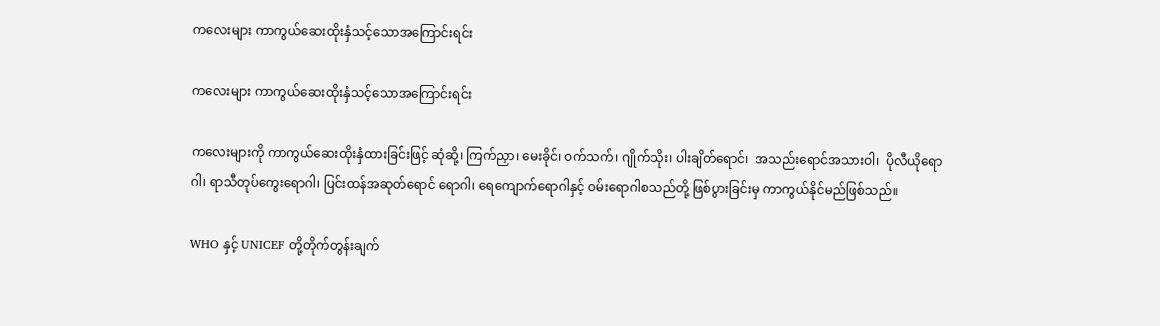ကလေးများ ကာကွယ်ဆေးထိုးနှံသင့်သောအကြောင်းရင်း

ကလေးများ ကာကွယ်ဆေးထိုးနှံသင့်သောအကြောင်းရင်း

ကလေးများကို ကာကွယ်ဆေးထိုးနှံထားခြင်းဖြင့် ဆုံဆို့၊ ကြက်ညှာ၊ မေးခိုင်၊ ဝက်သက်၊ ဂျိုက်သိုး၊ ပါးချိတ်ရောင်၊  အသည်းရောင်အသားဝါ၊  ပိုလီယိုရောဂါ၊ ရာသီတုပ်ကွေးရောဂါ၊ ပြင်းထန်အဆုတ်ရောင် ရောဂါ၊ ရေကျောက်ရောဂါနှင့် ဝမ်းရောဂါစသည်တို့ ဖြစ်ပွားခြင်းမှ ကာကွယ်နိုင်မည်ဖြစ်သည်။

WHO နှင့် UNICEF တို့တိုက်တွန်းချက်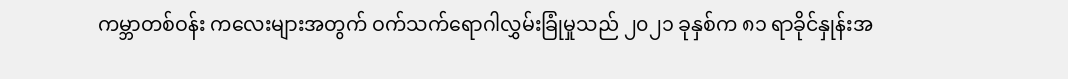ကမ္ဘာတစ်ဝန်း ကလေးများအတွက် ဝက်သက်ရောဂါလွှမ်းခြုံမှုသည် ၂၀၂၁ ခုနှစ်က ၈၁ ရာခိုင်နှုန်းအ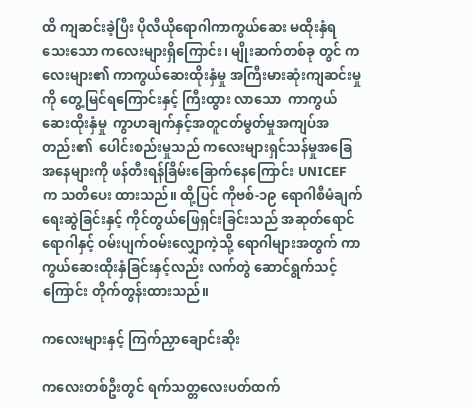ထိ ကျဆင်းခဲ့ပြီး ပိုလီယိုရောဂါကာကွယ်ဆေး မထိုးနှံရသေးသော ကလေးများရှိကြောင်း၊ မျိုးဆက်တစ်ခု တွင် ကလေးများ၏ ကာကွယ်ဆေးထိုးနှံမှု အကြီးမားဆုံးကျဆင်းမှုကို တွေ့မြင်ရကြောင်းနှင့် ကြီးထွား လာသော  ကာကွယ်ဆေးထိုးနှံမှု  ကွာဟချက်နှင့်အတူငတ်မွတ်မှုအကျပ်အတည်း၏  ပေါင်းစည်းမှုသည် ကလေးများရှင်သန်မှုအခြေအနေများကို ဖန်တီးရန်ခြိမ်းခြောက်နေကြောင်း UNICEF က သတိပေး ထားသည်။ ထို့ပြင် ကိုဗစ်-၁၉ ရောဂါစီမံချက်ရေးဆွဲခြင်းနှင့် ကိုင်တွယ်ဖြေရှင်းခြင်းသည် အဆုတ်ရောင် ရောဂါနှင့် ဝမ်းပျက်ဝမ်းလျှောကဲ့သို့ ရောဂါများအတွက် ကာကွယ်ဆေးထိုးနှံခြင်းနှင့်လည်း လက်တွဲ ဆောင်ရွက်သင့်ကြောင်း တိုက်တွန်းထားသည်။

ကလေးများနှင့် ကြက်ညှာချောင်းဆိုး

ကလေးတစ်ဦးတွင် ရက်သတ္တလေးပတ်ထက်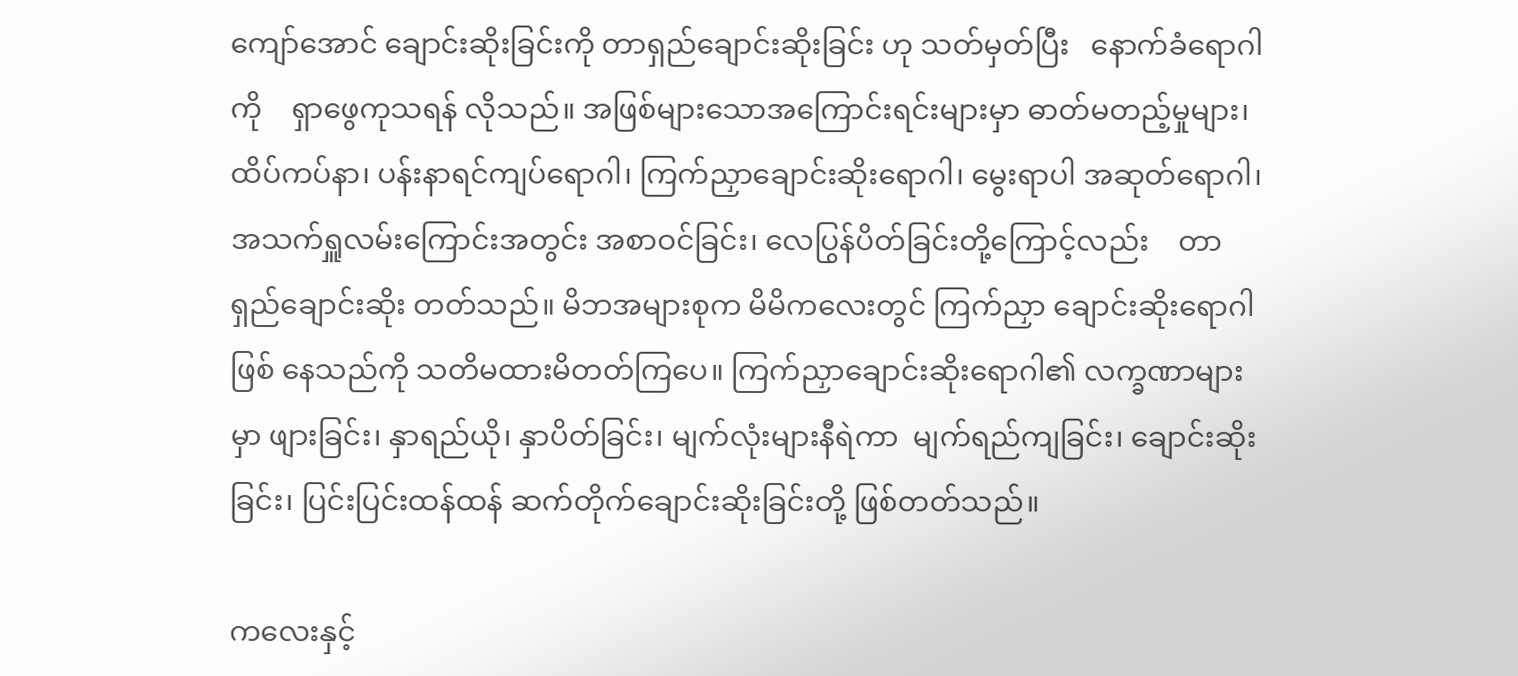ကျော်အောင် ချောင်းဆိုးခြင်းကို တာရှည်ချောင်းဆိုးခြင်း ဟု သတ်မှတ်ပြီး   နောက်ခံရောဂါကို    ရှာဖွေကုသရန် လိုသည်။ အဖြစ်များသောအကြောင်းရင်းများမှာ ဓာတ်မတည့်မှုများ၊ ထိပ်ကပ်နာ၊ ပန်းနာရင်ကျပ်ရောဂါ၊ ကြက်ညှာချောင်းဆိုးရောဂါ၊ မွေးရာပါ အဆုတ်ရောဂါ၊ အသက်ရှူလမ်းကြောင်းအတွင်း အစာဝင်ခြင်း၊ လေပြွန်ပိတ်ခြင်းတို့ကြောင့်လည်း    တာရှည်ချောင်းဆိုး တတ်သည်။ မိဘအများစုက မိမိကလေးတွင် ကြက်ညှာ ချောင်းဆိုးရောဂါဖြစ် နေသည်ကို သတိမထားမိတတ်ကြပေ။ ကြက်ညှာချောင်းဆိုးရောဂါ၏ လက္ခဏာများမှာ ဖျားခြင်း၊ နှာရည်ယို၊ နှာပိတ်ခြင်း၊ မျက်လုံးများနီရဲကာ  မျက်ရည်ကျခြင်း၊ ချောင်းဆိုးခြင်း၊ ပြင်းပြင်းထန်ထန် ဆက်တိုက်ချောင်းဆိုးခြင်းတို့ ဖြစ်တတ်သည်။

ကလေးနှင့်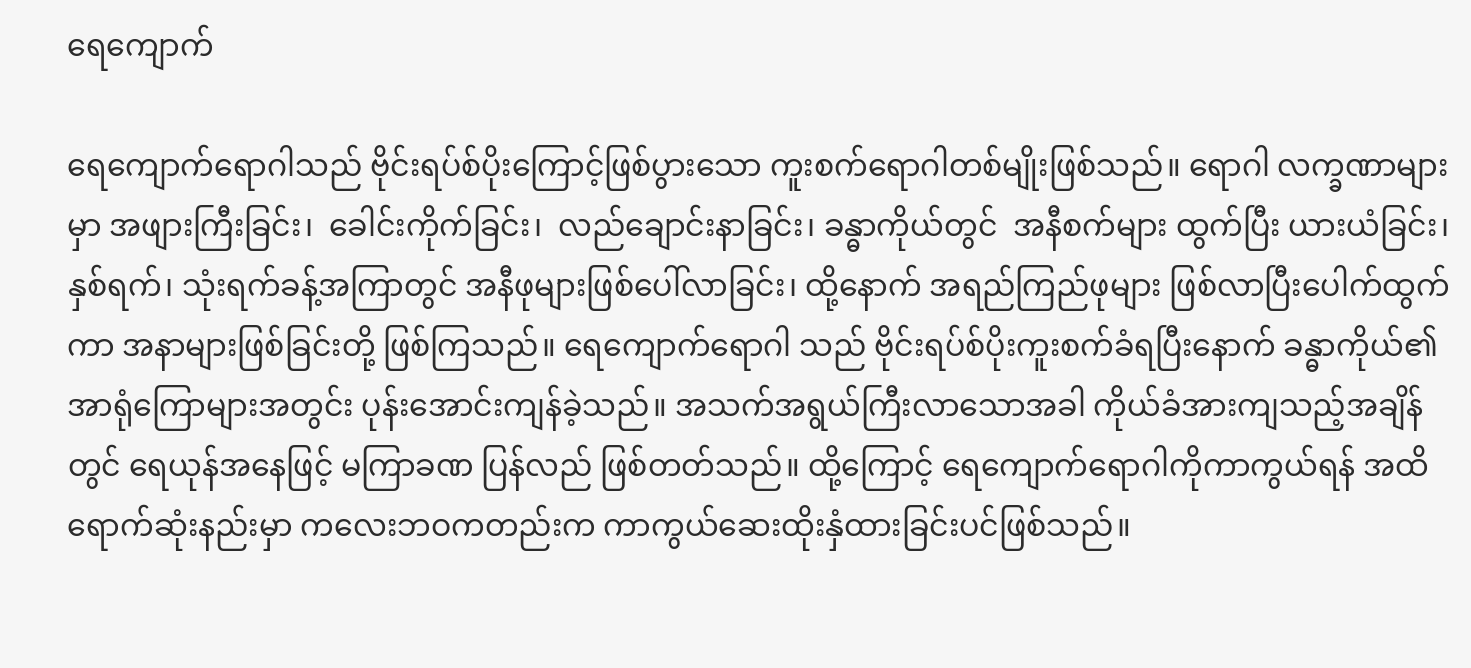ရေကျောက်

ရေကျောက်ရောဂါသည် ဗိုင်းရပ်စ်ပိုးကြောင့်ဖြစ်ပွားသော ကူးစက်ရောဂါတစ်မျိုးဖြစ်သည်။ ရောဂါ လက္ခဏာများမှာ အဖျားကြီးခြင်း၊  ခေါင်းကိုက်ခြင်း၊  လည်ချောင်းနာခြင်း၊ ခန္ဓာကိုယ်တွင်  အနီစက်များ ထွက်ပြီး ယားယံခြင်း၊ နှစ်ရက်၊ သုံးရက်ခန့်အကြာတွင် အနီဖုများဖြစ်ပေါ်လာခြင်း၊ ထို့နောက် အရည်ကြည်ဖုများ ဖြစ်လာပြီးပေါက်ထွက်ကာ အနာများဖြစ်ခြင်းတို့ ဖြစ်ကြသည်။ ရေကျောက်ရောဂါ သည် ဗိုင်းရပ်စ်ပိုးကူးစက်ခံရပြီးနောက် ခန္ဓာကိုယ်၏ အာရုံကြောများအတွင်း ပုန်းအောင်းကျန်ခဲ့သည်။ အသက်အရွယ်ကြီးလာသောအခါ ကိုယ်ခံအားကျသည့်အချိန်တွင် ရေယုန်အနေဖြင့် မကြာခဏ ပြန်လည် ဖြစ်တတ်သည်။ ထို့ကြောင့် ရေကျောက်ရောဂါကိုကာကွယ်ရန် အထိရောက်ဆုံးနည်းမှာ ကလေးဘဝကတည်းက ကာကွယ်ဆေးထိုးနှံထားခြင်းပင်ဖြစ်သည်။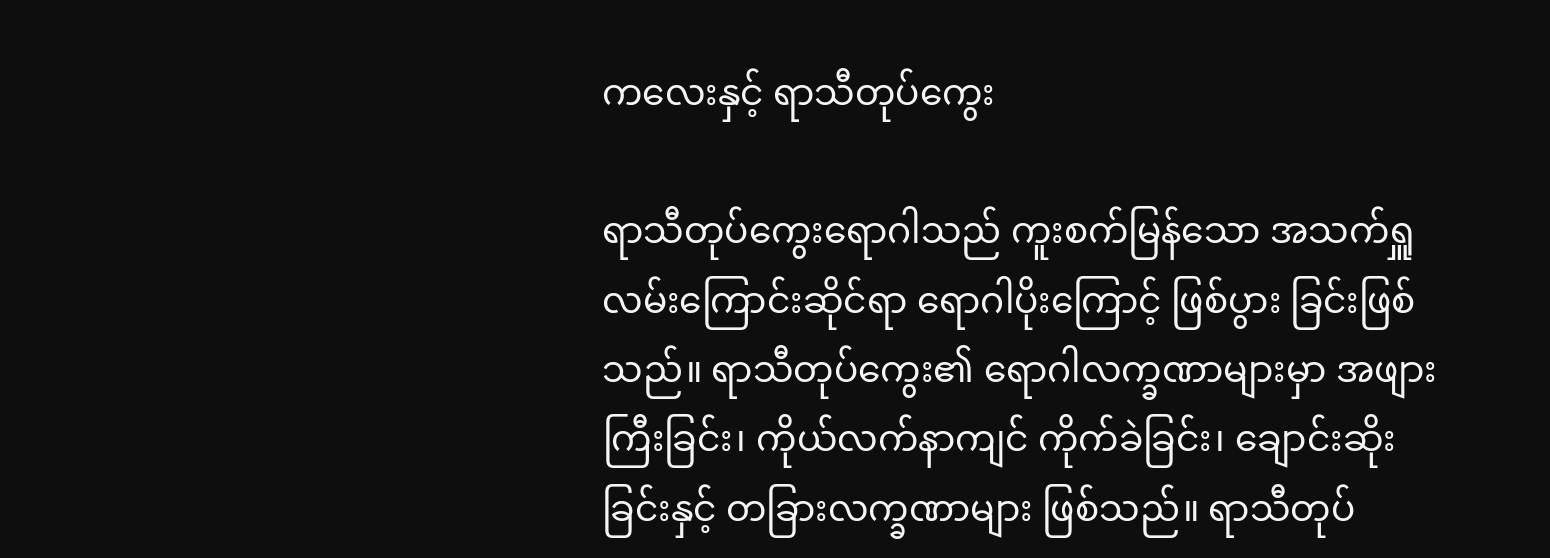ကလေးနှင့် ရာသီတုပ်ကွေး

ရာသီတုပ်ကွေးရောဂါသည် ကူးစက်မြန်သော အသက်ရှူလမ်းကြောင်းဆိုင်ရာ ရောဂါပိုးကြောင့် ဖြစ်ပွား ခြင်းဖြစ်သည်။ ရာသီတုပ်ကွေး၏ ရောဂါလက္ခဏာများမှာ အဖျားကြီးခြင်း၊ ကိုယ်လက်နာကျင် ကိုက်ခဲခြင်း၊ ချောင်းဆိုးခြင်းနှင့် တခြားလက္ခဏာများ ဖြစ်သည်။ ရာသီတုပ်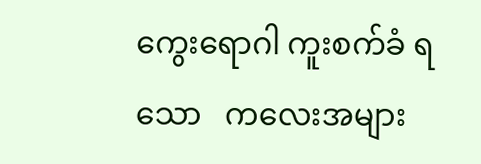ကွေးရောဂါ ကူးစက်ခံ ရသော   ကလေးအများ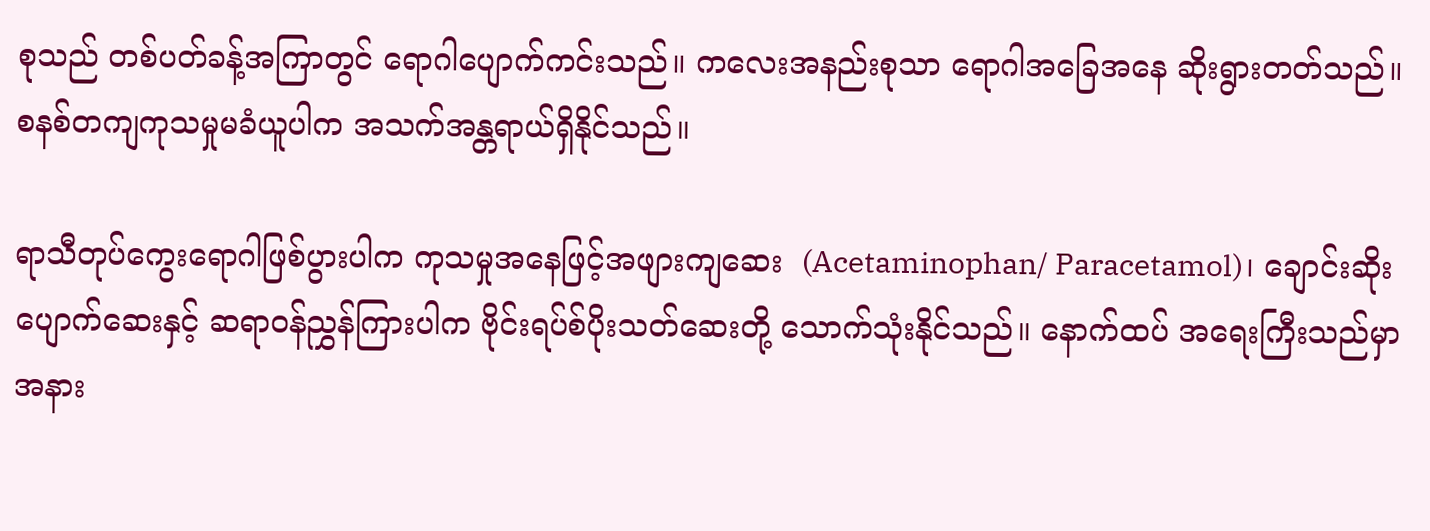စုသည် တစ်ပတ်ခန့်အကြာတွင် ရောဂါပျောက်ကင်းသည်။ ကလေးအနည်းစုသာ ရောဂါအခြေအနေ ဆိုးရွားတတ်သည်။ စနစ်တကျကုသမှုမခံယူပါက အသက်အန္တရာယ်ရှိနိုင်သည်။

ရာသီတုပ်ကွေးရောဂါဖြစ်ပွားပါက ကုသမှုအနေဖြင့်အဖျားကျဆေး  (Acetaminophan/ Paracetamol)၊ ချောင်းဆိုးပျောက်ဆေးနှင့် ဆရာဝန်ညွှန်ကြားပါက ဗိုင်းရပ်စ်ပိုးသတ်ဆေးတို့ သောက်သုံးနိုင်သည်။ နောက်ထပ် အရေးကြီးသည်မှာ အနား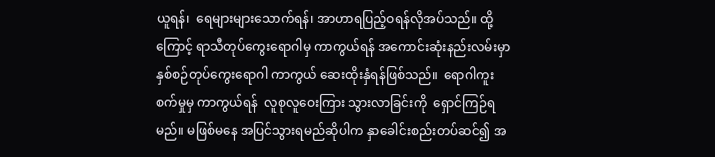ယူရန်၊  ရေများများသောက်ရန်၊ အာဟာရပြည့်ဝရန်လိုအပ်သည်။ ထို့ကြောင့် ရာသီတုပ်ကွေးရောဂါမှ ကာကွယ်ရန် အကောင်းဆုံးနည်းလမ်းမှာ နှစ်စဉ်တုပ်ကွေးရောဂါ ကာကွယ် ဆေးထိုးနှံရန်ဖြစ်သည်။  ရောဂါကူးစက်မှုမှ ကာကွယ်ရန်  လူစုလူဝေးကြား သွားလာခြင်းကို  ရှောင်ကြဉ်ရမည်။ မဖြစ်မနေ အပြင်သွားရမည်ဆိုပါက နှာခေါင်းစည်းတပ်ဆင်၍ အ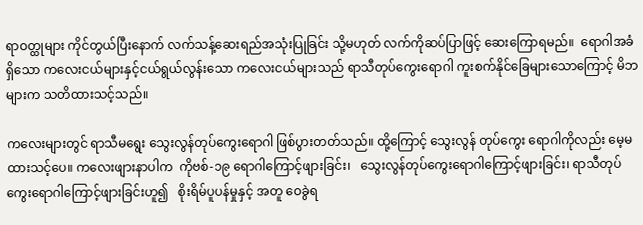ရာဝတ္ထုများ ကိုင်တွယ်ပြီးနောက် လက်သန့်ဆေးရည်အသုံးပြုခြင်း သို့မဟုတ် လက်ကိုဆပ်ပြာဖြင့် ဆေးကြောရမည်။  ရောဂါအခံရှိသော ကလေးငယ်များနှင့်ငယ်ရွယ်လွန်းသော ကလေးငယ်များသည် ရာသီတုပ်ကွေးရောဂါ ကူးစက်နိုင်ခြေများသောကြောင့် မိဘများက သတိထားသင့်သည်။

ကလေးများတွင် ရာသီမရွေး သွေးလွန်တုပ်ကွေးရောဂါ ဖြစ်ပွားတတ်သည်။ ထို့ကြောင့် သွေးလွန် တုပ်ကွေး ရောဂါကိုလည်း မေ့မထားသင့်ပေ။ ကလေးဖျားနာပါက  ကိုဗစ်-၁၉ ရောဂါကြောင့်ဖျားခြင်း၊   သွေးလွန်တုပ်ကွေးရောဂါကြောင့်ဖျားခြင်း၊ ရာသီတုပ်ကွေးရောဂါကြောင့်ဖျားခြင်းဟူ၍   စိုးရိမ်ပူပန်မှုနှင့် အတူ ဝေခွဲရ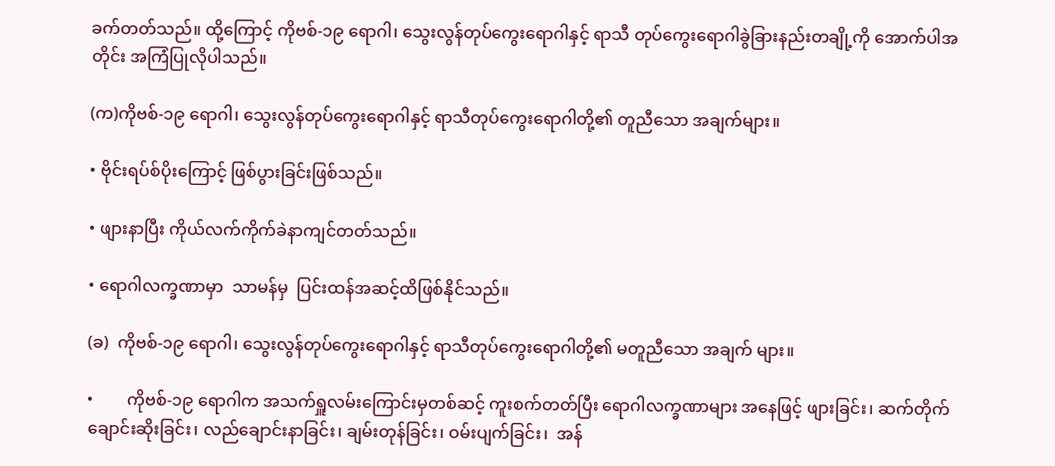ခက်တတ်သည်။ ထို့ကြောင့် ကိုဗစ်-၁၉ ရောဂါ၊ သွေးလွန်တုပ်ကွေးရောဂါနှင့် ရာသီ တုပ်ကွေးရောဂါခွဲခြားနည်းတချို့ကို အောက်ပါအတိုင်း အကြံပြုလိုပါသည်။

(က)ကိုဗစ်-၁၉ ရောဂါ၊ သွေးလွန်တုပ်ကွေးရောဂါနှင့် ရာသီတုပ်ကွေးရောဂါတို့၏ တူညီသော အချက်များ။

• ဗိုင်းရပ်စ်ပိုးကြောင့် ဖြစ်ပွားခြင်းဖြစ်သည်။

• ဖျားနာပြီး ကိုယ်လက်ကိုက်ခဲနာကျင်တတ်သည်။

• ရောဂါလက္ခဏာမှာ  သာမန်မှ  ပြင်းထန်အဆင့်ထိဖြစ်နိုင်သည်။

(ခ)  ကိုဗစ်-၁၉ ရောဂါ၊ သွေးလွန်တုပ်ကွေးရောဂါနှင့် ရာသီတုပ်ကွေးရောဂါတို့၏ မတူညီသော အချက် များ။

•        ကိုဗစ်-၁၉ ရောဂါက အသက်ရှူလမ်းကြောင်းမှတစ်ဆင့် ကူးစက်တတ်ပြီး ရောဂါလက္ခဏာများ အနေဖြင့် ဖျားခြင်း၊ ဆက်တိုက်ချောင်းဆိုးခြင်း၊ လည်ချောင်းနာခြင်း၊ ချမ်းတုန်ခြင်း၊ ဝမ်းပျက်ခြင်း၊  အန်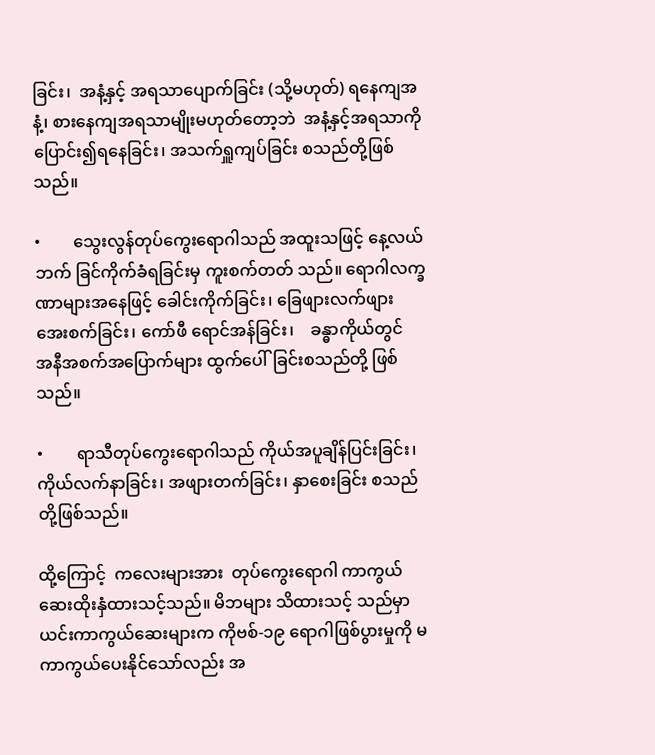ခြင်း၊  အနံ့နှင့် အရသာပျောက်ခြင်း (သို့မဟုတ်) ရနေကျအနံ့၊ စားနေကျအရသာမျိုးမဟုတ်တော့ဘဲ  အနံ့နှင့်အရသာကိုပြောင်း၍ရနေခြင်း၊ အသက်ရှူကျပ်ခြင်း စသည်တို့ဖြစ်သည်။

•        သွေးလွန်တုပ်ကွေးရောဂါသည် အထူးသဖြင့် နေ့လယ်ဘက် ခြင်ကိုက်ခံရခြင်းမှ ကူးစက်တတ် သည်။ ရောဂါလက္ခဏာများအနေဖြင့် ခေါင်းကိုက်ခြင်း၊ ခြေဖျားလက်ဖျား အေးစက်ခြင်း၊ ကော်ဖီ ရောင်အန်ခြင်း၊    ခန္ဓာကိုယ်တွင်   အနီအစက်အပြောက်များ ထွက်ပေါ်ခြင်းစသည်တို့ ဖြစ်သည်။

•        ရာသီတုပ်ကွေးရောဂါသည် ကိုယ်အပူချိန်ပြင်းခြင်း၊ ကိုယ်လက်နာခြင်း၊ အဖျားတက်ခြင်း၊ နှာစေးခြင်း စသည်တို့ဖြစ်သည်။

ထို့ကြောင့်  ကလေးများအား  တုပ်ကွေးရောဂါ ကာကွယ်ဆေးထိုးနှံထားသင့်သည်။ မိဘများ သိထားသင့် သည်မှာ ယင်းကာကွယ်ဆေးများက ကိုဗစ်-၁၉ ရောဂါဖြစ်ပွားမှုကို မကာကွယ်ပေးနိုင်သော်လည်း အ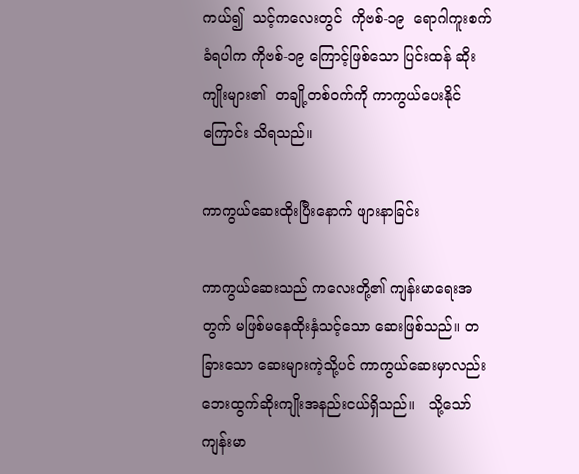ကယ်၍  သင့်ကလေးတွင်  ကိုဗစ်-၁၉  ရောဂါကူးစက်ခံရပါက ကိုဗစ်-၁၉ ကြောင့်ဖြစ်သော ပြင်းထန် ဆိုးကျိုးများ၏  တချို့တစ်ဝက်ကို ကာကွယ်ပေးနိုင်ကြောင်း သိရသည်။

ကာကွယ်ဆေးထိုးပြီးနောက် ဖျားနာခြင်း

ကာကွယ်ဆေးသည် ကလေးတို့၏ ကျန်းမာရေးအတွက် မဖြစ်မနေထိုးနှံသင့်သော ဆေးဖြစ်သည်။ တခြားသော ဆေးများကဲ့သို့ပင် ကာကွယ်ဆေးမှာလည်း ဘေးထွက်ဆိုးကျိုးအနည်းငယ်ရှိသည်။   သို့သော် ကျန်းမာ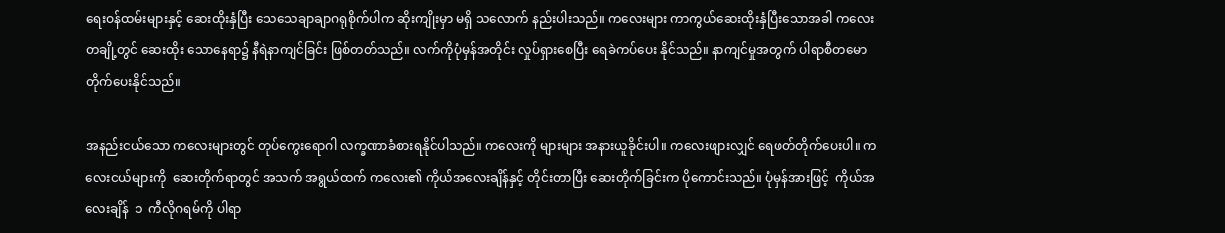ရေးဝန်ထမ်းများနှင့် ဆေးထိုးနှံပြီး သေသေချာချာဂရုစိုက်ပါက ဆိုးကျိုးမှာ မရှိ သလောက် နည်းပါးသည်။ ကလေးများ ကာကွယ်ဆေးထိုးနှံပြီးသောအခါ ကလေးတချို့တွင် ဆေးထိုး သောနေရာ၌ နီရဲနာကျင်ခြင်း ဖြစ်တတ်သည်။ လက်ကိုပုံမှန်အတိုင်း လှုပ်ရှားစေပြီး ရေခဲကပ်ပေး နိုင်သည်။ နာကျင်မှုအတွက် ပါရာစီတမောတိုက်ပေးနိုင်သည်။

အနည်းငယ်သော ကလေးများတွင် တုပ်ကွေးရောဂါ လက္ခဏာခံစားရနိုင်ပါသည်။ ကလေးကို များများ အနားယူခိုင်းပါ။ ကလေးဖျားလျှင် ရေဖတ်တိုက်ပေးပါ။ ကလေးငယ်များကို  ဆေးတိုက်ရာတွင် အသက် အရွယ်ထက် ကလေး၏ ကိုယ်အလေးချိန်နှင့် တိုင်းတာပြီး ဆေးတိုက်ခြင်းက ပိုကောင်းသည်။ ပုံမှန်အားဖြင့်  ကိုယ်အလေးချိန်  ၁  ကီလိုဂရမ်ကို ပါရာ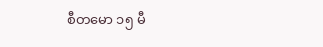စီတမော ၁၅ မီ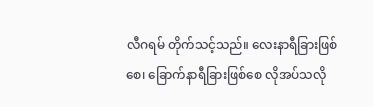လီဂရမ် တိုက်သင့်သည်။ လေးနာရီခြားဖြစ်စေ၊ ခြောက်နာရီခြားဖြစ်စေ လိုအပ်သလို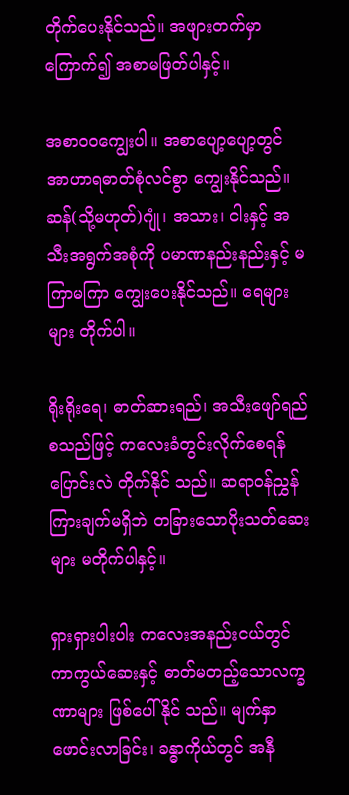တိုက်ပေးနိုင်သည်။ အဖျားတက်မှာ ကြောက်၍ အစာမဖြတ်ပါနှင့်။

အစာဝဝကျွေးပါ။ အစာပျော့ပျော့တွင် အာဟာရဓာတ်စုံလင်စွာ ကျွေးနိုင်သည်။ ဆန်(သို့မဟုတ်)ဂျုံ၊ အသား၊ ငါးနှင့် အသီးအရွက်အစုံကို ပမာဏနည်းနည်းနှင့် မကြာမကြာ ကျွေးပေးနိုင်သည်။ ရေများများ တိုက်ပါ။

ရိုးရိုးရေ၊ ဓာတ်ဆားရည်၊ အသီးဖျော်ရည် စသည်ဖြင့် ကလေးခံတွင်းလိုက်စေရန် ပြောင်းလဲ တိုက်နိုင် သည်။ ဆရာဝန်ညွှန်ကြားချက်မရှိဘဲ တခြားသောပိုးသတ်ဆေးများ မတိုက်ပါနှင့်။

ရှားရှားပါးပါး ကလေးအနည်းငယ်တွင် ကာကွယ်ဆေးနှင့် ဓာတ်မတည့်သောလက္ခဏာများ ဖြစ်ပေါ်နိုင် သည်။ မျက်နှာဖောင်းလာခြင်း၊ ခန္ဓာကိုယ်တွင် အနီ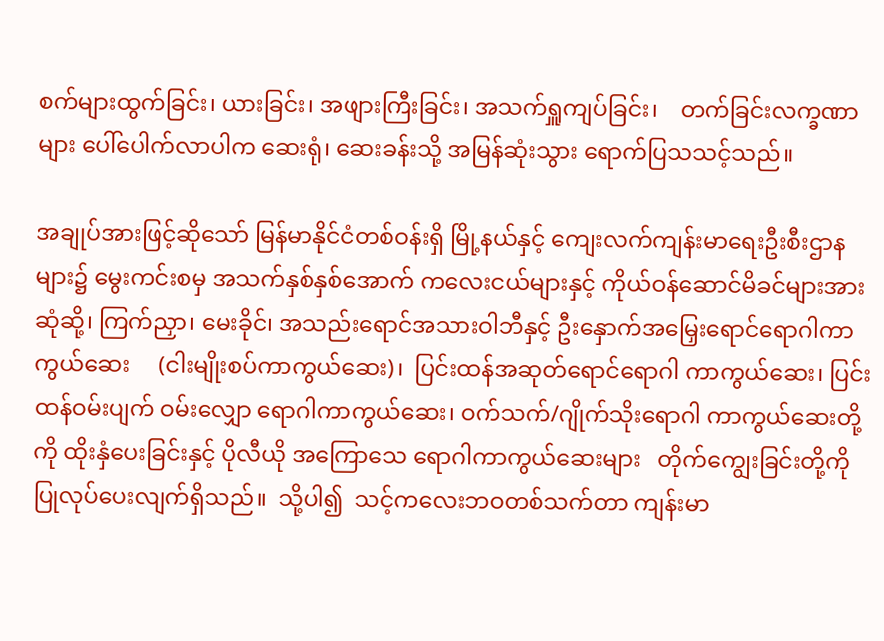စက်များထွက်ခြင်း၊ ယားခြင်း၊ အဖျားကြီးခြင်း၊ အသက်ရှူကျပ်ခြင်း၊    တက်ခြင်းလက္ခဏာများ ပေါ်ပေါက်လာပါက ဆေးရုံ၊ ဆေးခန်းသို့ အမြန်ဆုံးသွား ရောက်ပြသသင့်သည်။

အချုပ်အားဖြင့်ဆိုသော် မြန်မာနိုင်ငံတစ်ဝန်းရှိ မြို့နယ်နှင့် ကျေးလက်ကျန်းမာရေးဦးစီးဌာနများ၌ မွေးကင်းစမှ အသက်နှစ်နှစ်အောက် ကလေးငယ်များနှင့် ကိုယ်ဝန်ဆောင်မိခင်များအား ဆုံဆို့၊ ကြက်ညှာ၊ မေးခိုင်၊ အသည်းရောင်အသားဝါဘီနှင့် ဦးနှောက်အမြှေးရောင်ရောဂါကာကွယ်ဆေး     (ငါးမျိုးစပ်ကာကွယ်ဆေး)၊  ပြင်းထန်အဆုတ်ရောင်ရောဂါ ကာကွယ်ဆေး၊ ပြင်းထန်ဝမ်းပျက် ဝမ်းလျှော ရောဂါကာကွယ်ဆေး၊ ဝက်သက်/ဂျိုက်သိုးရောဂါ ကာကွယ်ဆေးတို့ကို ထိုးနှံပေးခြင်းနှင့် ပိုလီယို အကြောသေ ရောဂါကာကွယ်ဆေးများ   တိုက်ကျွေးခြင်းတို့ကို ပြုလုပ်ပေးလျက်ရှိသည်။  သို့ပါ၍  သင့်ကလေးဘဝတစ်သက်တာ ကျန်းမာ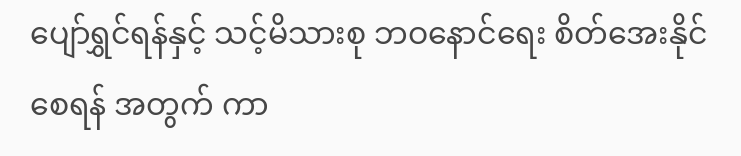ပျော်ရွှင်ရန်နှင့် သင့်မိသားစု ဘဝနောင်ရေး စိတ်အေးနိုင်စေရန် အတွက် ကာ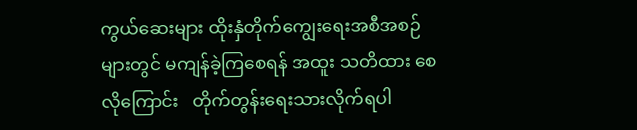ကွယ်ဆေးများ ထိုးနှံတိုက်ကျွေးရေးအစီအစဉ်များတွင် မကျန်ခဲ့ကြစေရန် အထူး သတိထား စေလိုကြောင်း   တိုက်တွန်းရေးသားလိုက်ရပါ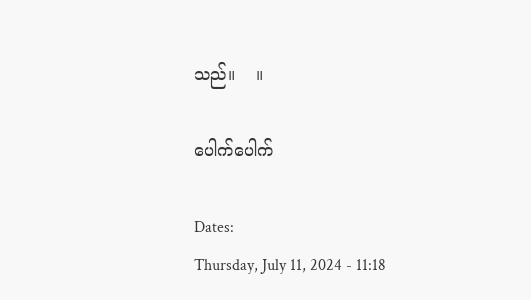သည်။    ။

ပေါက်ပေါက်

Dates:
Thursday, July 11, 2024 - 11:18